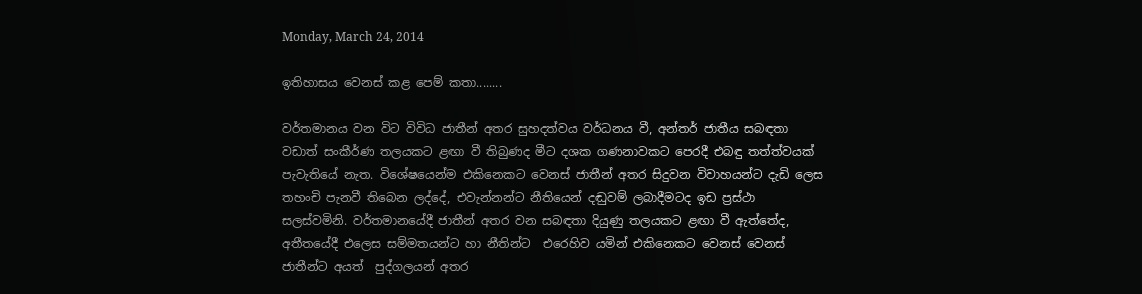Monday, March 24, 2014

ඉතිහාසය වෙනස් කළ පෙම් කතා........

වර්තමානය වන විට විවිධ ජාතීන් අතර සුහදත්වය වර්ධනය වී, අන්තර් ජාතීය සබඳතා වඩාත් සංකීර්ණ තලයකට ළඟා වී තිබුණද මීට දශක ගණනාවකට පෙරදී එබඳු තත්ත්වයක් පැවැතියේ නැත. විශේෂයෙන්ම එකිනෙකට වෙනස් ජාතීන් අතර සිදුවන විවාහයන්ට දැඩි ලෙස තහංචි පැනවී තිබෙන ලද්දේ, එවැන්නන්ට නීතියෙන් දඬුවම් ලබාදීමටද ඉඩ ප්‍රස්ථා සලස්වමිනි. වර්තමානයේදී ජාතීන් අතර වන සබඳතා දියුණු තලයකට ළඟා වී ඇත්තේද, අතීතයේදී එලෙස සම්මතයන්ට හා නීතින්ට  එරෙහිව යමින් එකිනෙකට වෙනස් වෙනස් ජාතීන්ට අයත්  පුද්ගලයන් අතර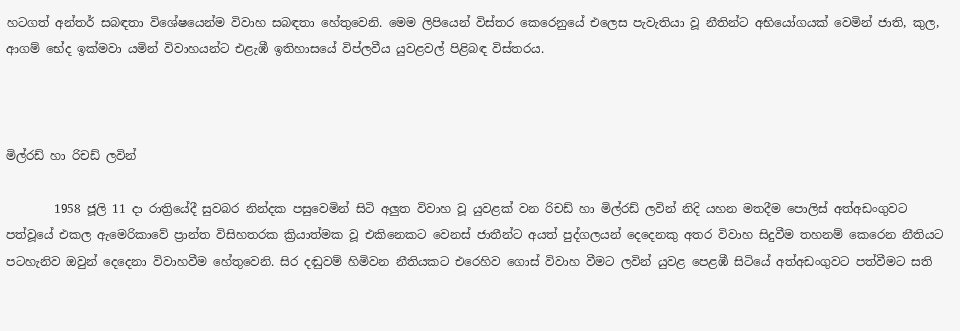හටගත් අන්තර් සබඳතා විශේෂයෙන්ම විවාහ සබඳතා හේතුවෙනි. මෙම ලිපියෙන් විස්තර කෙරෙනුයේ එලෙස පැවැතියා වූ නීතින්ට අභියෝගයක් වෙමින් ජාති, කුල, ආගම් භේද ඉක්මවා යමින් විවාහයන්ට එළැඹී ඉතිහාසයේ විප්ලවීය යුවළවල් පිළිබඳ විස්තරය.



මිල්රඩ් හා රිචඩ් ලවින්

        1958 ජූලි 11 දා රාත්‍රියේදී සුවබර නින්දක පසුවෙමින් සිටි අලුත විවාහ වූ යුවළක් වන රිචඩ් හා මිල්රඩ් ලවින් නිදි යහන මතදීම ‍පොලිස් අත්අඩංගුවට පත්වූයේ එකල ඇමෙරිකාවේ ප්‍රාන්ත විසිහතරක ක්‍රියාත්මක වූ එකිනෙකට වෙනස් ජාතීන්ට අයත් පුද්ගලයන් දෙදෙනකු අතර විවාහ සිදුවීම තහනම් කෙරෙන නීතියට පටහැනිව ඔවුන් දෙදෙනා විවාහවීම හේතුවෙනි. සිර දඬුවම් හිමිවන නීතියකට එරෙහිව ගොස් විවාහ වීමට ලවින් යුවළ පෙළඹී සිටියේ අත්අඩංගුවට පත්වීමට සති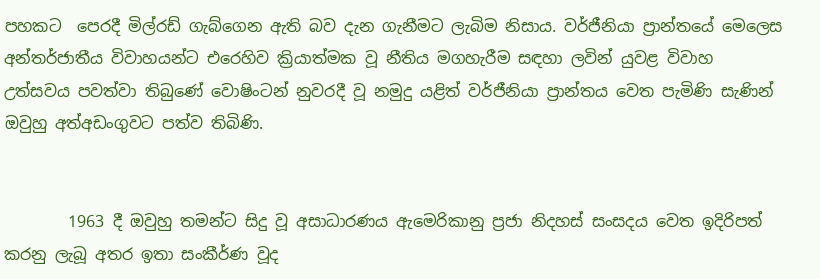පහකට  පෙරදී මිල්රඩ් ගැබ්ගෙන ඇති බව දැන ගැනීමට ලැබිම නිසාය. වර්ජීනියා ප්‍රාන්තයේ මෙලෙස අන්තර්ජාතීය විවාහයන්ට එරෙහිව ක්‍රියාත්මක වූ නීතිය මගහැරීම සඳහා ලවින් යුවළ විවාහ උත්සවය පවත්වා තිබුණේ වොෂිංටන් නුවරදී වූ නමුදු යළිත් වර්ජීනියා ප්‍රාන්තය වෙත පැමිණි සැණින් ඔවුහු අත්අඩංගුවට පත්ව තිබිණි.


        1963 දී ඔවුහු තමන්ට සිදු වූ අසාධාරණය ඇමෙරිකානු ප්‍රජා නිදහස් සංසදය වෙත ඉදිරිපත් කරනු ලැබූ අතර ඉතා සංකීර්ණ වූද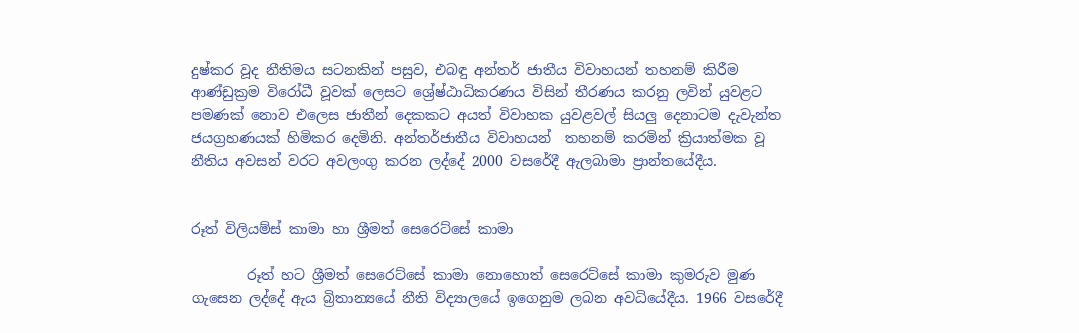දුෂ්කර වූද නීතිමය සටනකින් පසුව, එබඳු අන්තර් ජාතීය විවාහයන් තහනම් කිරීම ආණ්ඩුක්‍රම විරෝධී වූවක් ලෙසට ශ්‍රේෂ්ඨාධිකරණය විසින් තීරණය කරනු ලවින් යුවළට පමණක් නොව එලෙස ජාතීන් දෙකකට අයත් විවාහක යුවළවල් සියලු දෙනාටම දැවැන්ත ජයග්‍රහණයක් හිමිකර දෙමිනි. අන්තර්ජාතීය විවාහයන්  තහනම් කරමින් ක්‍රියාත්මක වූ නීතිය අවසන් වරට අවලංගු කරන ලද්දේ 2000 වසරේදී ඇලබාමා ප්‍රාන්තයේදීය.


රූත් විලියම්ස් කාමා හා ශ්‍රීමත් සෙරෙට්සේ කාමා

        රූත් හට ශ්‍රීමත් සෙරෙට්සේ කාමා නොහොත් සෙරෙට්සේ කාමා කුමරුව මුණ ගැසෙන ලද්දේ ඇය බ්‍රිතාන්‍යයේ නීති විද්‍යාලයේ ඉගෙනුම ලබන අවධියේදීය. 1966 වසරේදී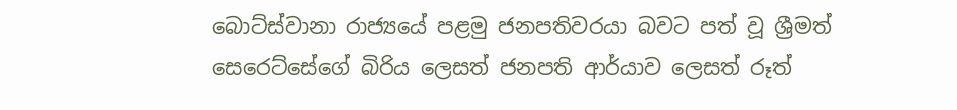බොට්ස්වානා රාජ්‍යයේ පළමු ජනපතිවරයා බවට පත් වූ ශ්‍රීමත් සෙරෙට්සේගේ බිරිය ලෙසත් ජනපති ආර්යාව ලෙසත් රූත්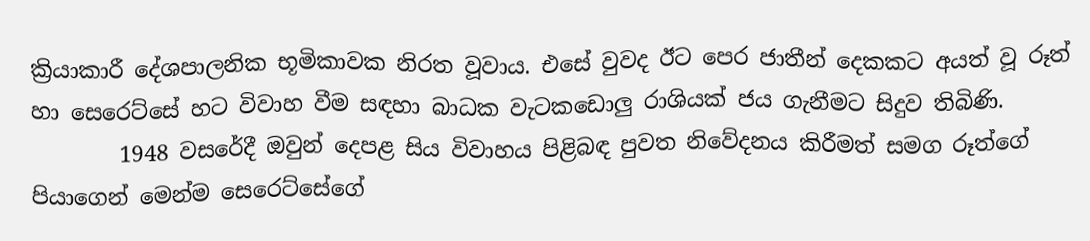ක්‍රියාකාරී දේශපාලනික භූමිකාවක නිරත වූවාය. එසේ වුවද ඊට පෙර ජාතීන් දෙකකට අයත් වූ රූත් හා සෙරෙට්සේ හට විවාහ වීම සඳහා බාධක වැටකඩොලු රාශියක් ජය ගැනීමට සිදුව තිබිණි.
        1948 වසරේදී ඔවුන් දෙපළ සිය විවාහය පිළිබඳ පුවත නිවේදනය කිරීමත් සමග රූත්ගේ පියාගෙන් මෙන්ම සෙරෙට්සේගේ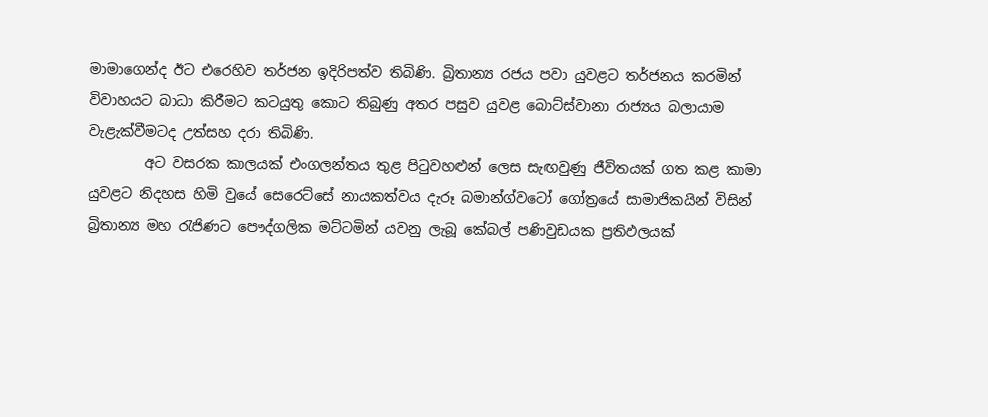මාමාගෙන්ද ඊට එරෙහිව තර්ජන ඉදිරිපත්ව තිබිණි. බ්‍රිතාන්‍ය රජය පවා යුවළට තර්ජනය කරමින් විවාහයට බාධා කිරීමට කටයුතු කොට තිබුණු අතර පසුව යුවළ බොට්ස්වානා රාජ්‍යය බලායාම  වැළැක්වීමටද උත්සහ දරා තිබිණි.
        අට වසරක කාලයක් එංගලන්තය තුළ පිටුවහළුන් ලෙස සැඟවුණු ජීවිතයක් ගත කළ කාමා යුවළට නිදහස හිමි වුයේ සෙරෙට්සේ නායකත්වය දැරූ බමාන්ග්වටෝ ගෝත්‍රයේ සාමාජිකයින් විසින් බ්‍රිතාන්‍ය මහ රැජිණට පෞද්ගලික මට්ටමින් යවනු ලැබූ කේබල් පණිවුඩයක ප්‍රතිඵලයක්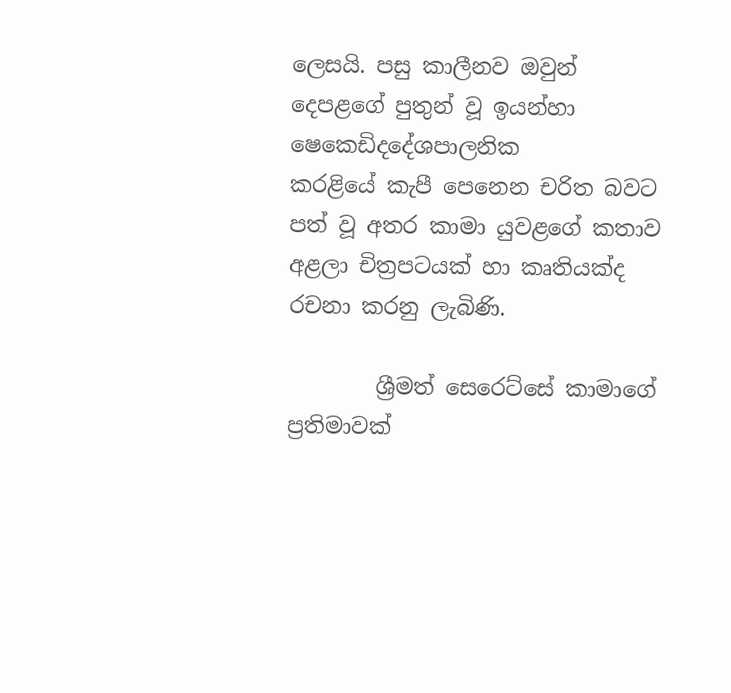ලෙසයි. පසු කාලීනව ඔවුන් දෙපළගේ පුතුන් වූ ඉයන්හා ෂෙකෙඩිදදේශපාලනික
කරළියේ කැපී පෙනෙන චරිත බවට පත් වූ අතර කාමා යුවළගේ කතාව අළලා චිත්‍රපටයක් හා කෘතියක්ද රචනා කරනු ලැබිණි.

        ශ්‍රීමත් සෙරෙට්සේ කාමාගේ ප්‍රතිමාවක්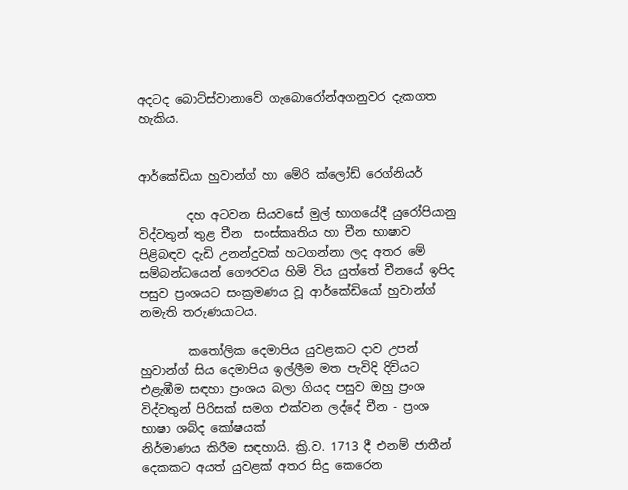අදටද බොට්ස්වානාවේ ගැබොරෝන්අගනුවර දැකගත හැකිය.


ආර්කේඩියා හුවාන්ග් හා මේරි ක්ලෝඩ් රෙග්නියර්

        දහ අටවන සියවසේ මුල් භාගයේදී යුරෝපියානු විද්වතුන් තුළ චීන  සංස්කෘතිය හා චීන භාෂාව පිළිබඳව දැඩි උනන්දුවක් හටගන්නා ලද අතර මේ සම්බන්ධයෙන් ගෞරවය හිමි විය යුත්තේ චීනයේ ඉපිද පසුව ප්‍රංශයට සංක්‍රමණය වූ ආර්කේඩියෝ හුවාන්ග් නමැති තරුණයාටය.

        කතෝලික දෙමාපිය යුවළකට දාව උපන් හුවාන්ග් සිය දෙමාපිය ඉල්ලීම මත පැවිදි දිවියට එළැඹීම සඳහා ප්‍රංශය බලා ගියද පසුව ඔහු ප්‍රංශ විද්වතුන් පිරිසක් සමග එක්වන ලද්දේ චීන - ප්‍රංශ භාෂා ශබ්ද කෝෂයක්
නිර්මාණය කිරීම සඳහායි. ක්‍රි.ව. 1713 දී එනම් ජාතීන් දෙකකට අයත් යුවළක් අතර සිදු කෙරෙන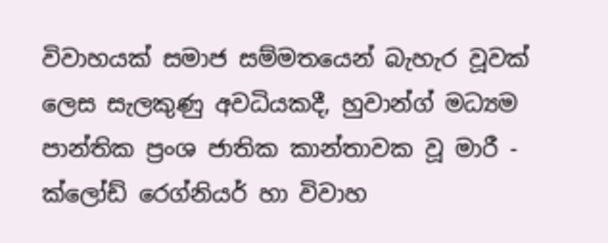විවාහයක් සමාජ සම්මතයෙන් බැහැර වූවක් ලෙස සැලකුණු අවධියකදී, හුවාන්ග් මධ්‍යම පාන්තික ප්‍රංශ ජාතික කාන්තාවක වූ මාරී - ක්ලෝඩ් රෙග්නියර් හා විවාහ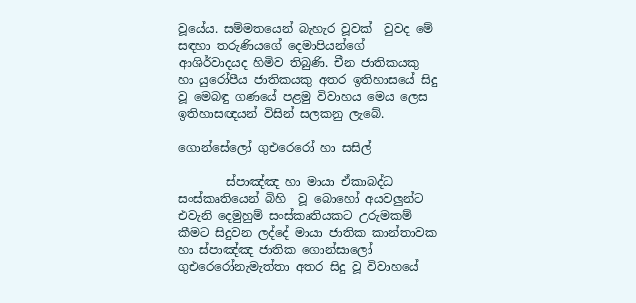වූයේය. සම්මතයෙන් බැහැර වූවක්  වුවද මේ සඳහා තරුණියගේ දෙමාපියන්ගේ ආශිර්වාදයද හිමිව තිබුණි. චීන ජාතිකයකු හා යුරෝපීය ජාතිකයකු අතර ඉතිහාසයේ සිදු වූ මෙබඳු ගණයේ පළමු විවාහය මෙය ලෙස ඉතිහාසඥයන් විසින් සලකනු ලැබේ.

ගොන්සේලෝ ගුඑරෙරෝ හා සසිල්

        ස්පාඤ්ඤ හා මායා ඒකාබද්ධ සංස්කෘතියෙන් බිහි  වූ බොහෝ අයවලුන්ට එවැනි දෙමුහුම් සංස්කෘතියකට උරුමකම් කීමට සිදුවන ලද්දේ මායා ජාතික කාන්තාවක හා ස්පාඤ්ඤ ජාතික ගොන්සාලෝ ගුඑරෙරෝනැමැත්තා අතර සිදු වූ විවාහයේ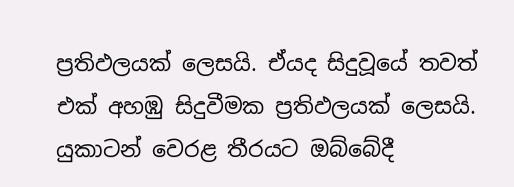ප්‍රතිඵලයක් ලෙසයි. ඒයද සිදුවූයේ තවත් එක් අහඹු සිදුවීමක ප්‍රතිඵලයක් ලෙසයි. යුකාටන් වෙරළ තීරයට ඔබ්බේදී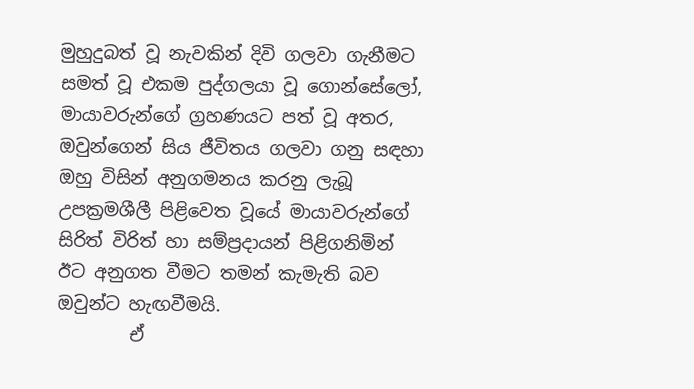මුහුදුබත් වූ නැවකින් දිවි ගලවා ගැනීමට සමත් වූ එකම පුද්ගලයා වූ ගොන්සේලෝ, මායාවරුන්ගේ ග්‍රහණයට පත් වූ අතර, ඔවුන්ගෙන් සිය ජීවිතය ගලවා ගනු සඳහා ඔහු විසින් අනුගමනය කරනු ලැබූ උපක්‍රමශීලී පිළිවෙත වූයේ මායාවරුන්ගේ සිරිත් විරිත් හා සම්ප්‍රදායන් පිළිගනිමින් ඊට අනුගත වීමට තමන් කැමැති බව ඔවුන්ට හැඟවීමයි.
        ඒ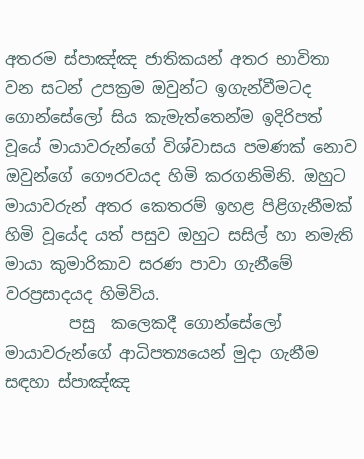අතරම ස්පාඤ්ඤ ජාතිකයන් අතර භාවිතා වන සටන් උපක්‍රම ඔවුන්ට ඉගැන්වීමටද ගොන්සේලෝ සිය කැමැත්තෙන්ම ඉදිරිපත් වූයේ මායාවරුන්ගේ විශ්වාසය පමණක් නොව ඔවුන්ගේ ගෞරවයද හිමි කරගනිමිනි. ඔහුට මායාවරුන් අතර කෙතරම් ඉහළ පිළිගැනීමක් හිමි වූයේද යත් පසුව ඔහුට සසිල් හා නමැති මායා කුමාරිකාව සරණ පාවා ගැනීමේ වරප්‍රසාදයද හිමිවිය.
        පසු  කලෙකදී ගොන්සේලෝ මායාවරුන්ගේ ආධිපත්‍යයෙන් මුදා ගැනීම සඳහා ස්පාඤ්ඤ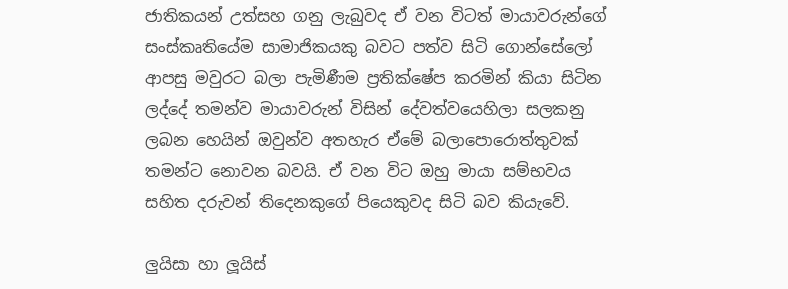ජාතිකයන් උත්සහ ගනු ලැබුවද ඒ වන විටත් මායාවරුන්ගේ සංස්කෘතියේම සාමාජිකයකු බවට පත්ව සිටි ගොන්සේලෝ ආපසු මවුරට බලා පැමිණීම ප්‍රතික්ෂේප කරමින් කියා සිටින ලද්දේ තමන්ව මායාවරුන් විසින් දේවත්වයෙහිලා සලකනු ලබන හෙයින් ඔවුන්ව අතහැර ඒමේ බලා‍පොරොත්තුවක් තමන්ට නොවන බවයි. ඒ වන විට ඔහු මායා සම්භවය සහිත දරුවන් තිදෙනකුගේ පියෙකුවද සිටි බව කියැවේ.

ලුයිසා හා ලූයිස්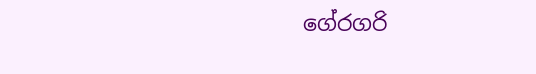ගේ‍රගරි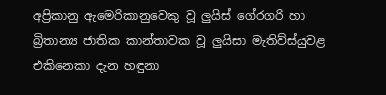අප්‍රිකානු ඇමෙරිකානුවෙකු වූ ලුයිස් ගේ‍රගරි හා බ්‍රිතාන්‍ය ජාතික කාන්තාවක වූ ලුයිසා මැතිව්ස්යුවළ එකිනෙකා දැන හඳුනා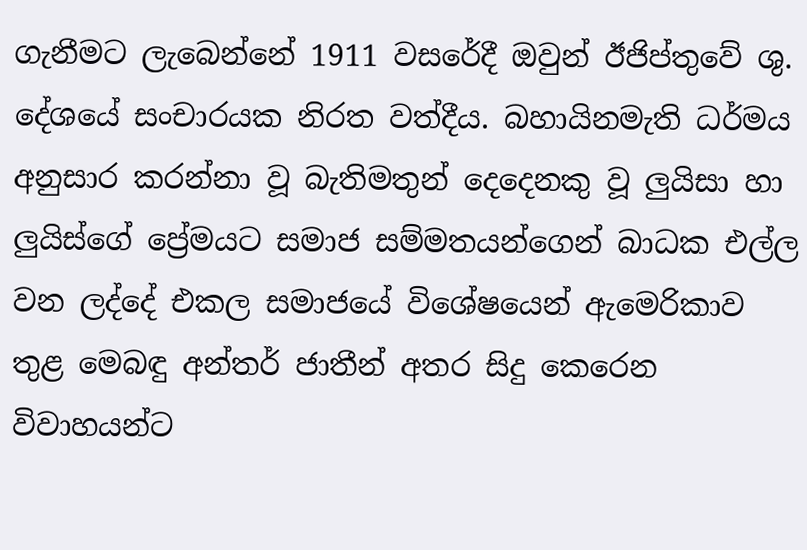ගැනීමට ලැබෙන්නේ 1911 වසරේදී ඔවුන් ඊජිප්තුවේ ශු. දේශයේ සංචාරයක නිරත වත්දීය. බහායිනමැති ධර්මය අනුසාර කරන්නා වූ බැතිමතුන් දෙදෙනකු වූ ලුයිසා හා ලුයිස්ගේ ප්‍රේමයට සමාජ සම්මතයන්ගෙන් බාධක එල්ල වන ලද්දේ එකල සමාජයේ විශේෂයෙන් ඇමෙරිකාව තුළ මෙබඳු අන්තර් ජාතීන් අතර සිදු කෙරෙන විවාහයන්ට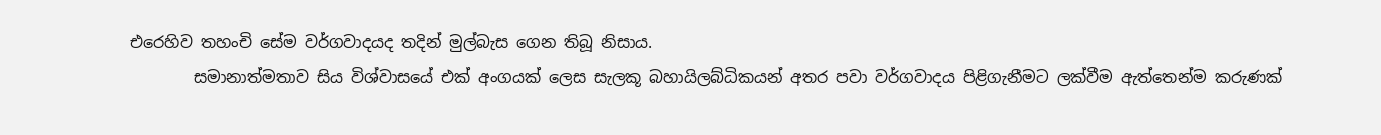එරෙහිව තහංචි සේම වර්ගවාදයද තදින් මුල්බැස ගෙන තිබූ නිසාය.
        සමානාත්මතාව සිය විශ්වාසයේ එක් අංගයක් ලෙස සැලකූ බහායිලබ්ධිකයන් අතර පවා වර්ගවාදය පිළිගැනීමට ලක්වීම ඇත්තෙන්ම කරුණක්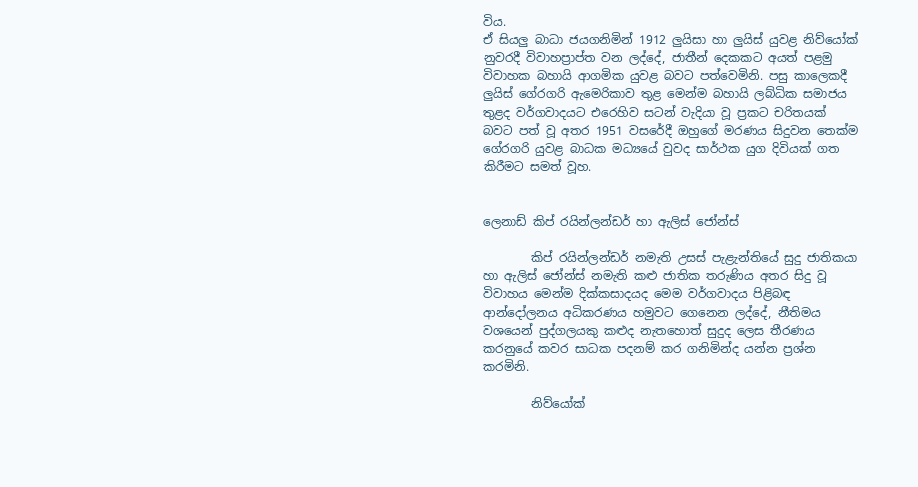විය.
ඒ සියලු බාධා ජයගනිමින් 1912 ලුයිසා හා ලුයිස් යුවළ නිව්යෝක් නුවරදී විවාහප්‍රාප්ත වන ලද්දේ, ජාතීන් දෙකකට අයත් පළමු විවාහක බහායි ආගමික යුවළ බවට පත්වෙමිනි. පසු කාලෙකදී ලුයිස් ගේ‍රගරි ඇමෙරිකාව තුළ මෙන්ම බහායි ලබ්ධික සමාජය තුළද වර්ගවාදයට එරෙහිව සටන් වැදියා වූ ප්‍රකට චරිතයක් බවට පත් වූ අතර 1951 වසරේදී ඔහුගේ මරණය සිදුවන තෙක්ම ගේ‍රගරි යුවළ බාධක මධ්‍යයේ වුවද සාර්ථක යුග දිවියක් ගත කිරීමට සමත් වූහ.


ලෙනාඩ් කිප් රයින්ලන්ඩර් හා ඇලිස් ජෝන්ස්

        කිප් රයින්ලන්ඩර් නමැති උසස් පැළැන්තියේ සුදු ජාතිකයා හා ඇලිස් ජෝන්ස් නමැති කළු ජාතික තරුණිය අතර සිදු වූ විවාහය මෙන්ම දික්කසාදයද මෙම වර්ගවාදය පිළිබඳ ආන්දෝලනය අධිකරණය හමුවට ගෙනෙන ලද්දේ, නීතිමය වශයෙන් පුද්ගලයකු කළුද නැතහොත් සුදුද ලෙස තීරණය කරනුයේ කවර සාධක පදනම් කර ගනිමින්ද යන්න ප්‍රශ්න කරමිනි.

        නිව්යෝක්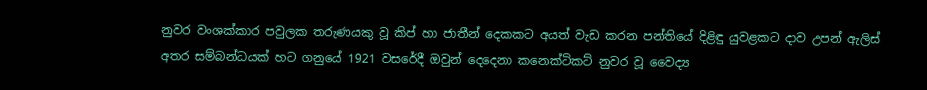නුවර වංශක්කාර පවුලක තරුණයකු වූ කිප් හා ජාතීන් දෙකකට අයත් වැඩ කරන පන්තියේ දිළිඳු යුවළකට දාව උපන් ඇලිස් අතර සම්බන්ධයක් හට ගනුයේ 1921 වසරේදී ඔවුන් දෙදෙනා කනෙක්ටිකට් නුවර වූ වෛද්‍ය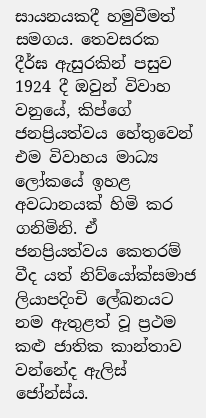සායනයකදී හමුවීමත් සමගය. තෙවසරක දීර්ඝ ඇසුරකින් පසුව 1924 දී ඔවුන් විවාහ වනුයේ, කිප්ගේ ජනප්‍රියත්වය හේතුවෙන් එම විවාහය මාධ්‍ය ලෝකයේ ඉහළ අවධානයක් හිමි කර ගනිමිනි. ඒ ජනප්‍රියත්වය කෙතරම් වීද යත් නිව්යෝක්සමාජ ලියාපදිංචි ‍ලේඛනයට නම ඇතුළත් වූ ප්‍රථම කළු ජාතික කාන්තාව වන්නේද ඇලිස් ජෝන්ස්ය.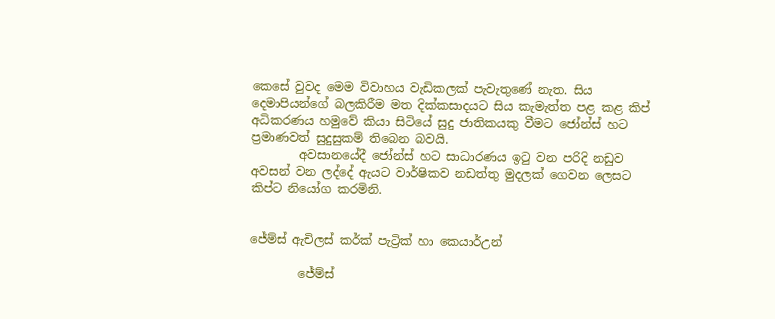කෙසේ වුවද මෙම විවාහය වැඩිකලක් පැවැතුණේ නැත. සිය දෙමාපියන්ගේ බලකිරීම මත දික්කසාදයට සිය කැමැත්ත පළ කළ කිප් අධිකරණය හමුවේ කියා සිටියේ සුදු ජාතිකයකු වීමට ජෝන්ස් හට ප්‍රමාණවත් සුදුසුකම් තිබෙන බවයි.
        අවසානයේදී ජෝන්ස් හට සාධාරණය ඉටු වන පරිදි නඩුව අවසන් වන ලද්දේ ඇයට වාර්ෂිකව නඩත්තු මුදලක් ගෙවන ලෙසට කිප්ට නියෝග කරමිනි.


ජේම්ස් ඇචිලස් කර්ක් පැට්‍රික් හා කෙයාර්උන්

        ජේම්ස්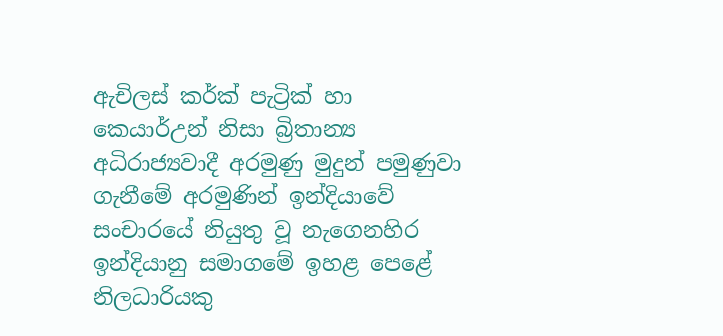ඇචිලස් කර්ක් පැට්‍රික් හා කෙයාර්උන් නිසා බ්‍රිතාන්‍ය අධිරාජ්‍යවාදී අරමුණු මුදුන් පමුණුවා ගැනීමේ අරමුණින් ඉන්දියාවේ සංචාරයේ නියුතු වූ නැගෙනහිර ඉන්දියානු සමාගමේ ඉහළ පෙළේ නිලධාරියකු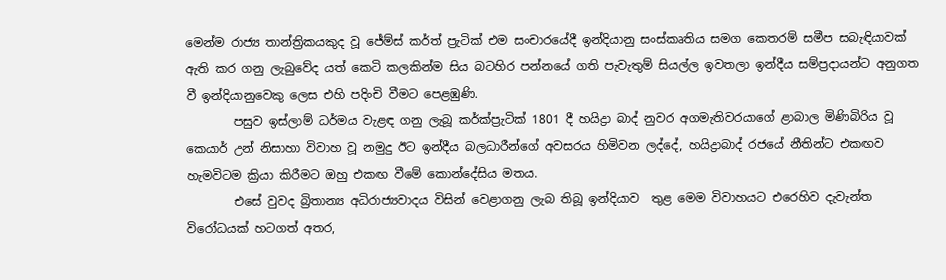මෙන්ම රාජ්‍ය තාන්ත්‍රිකයකුද වූ ජේම්ස් කර්ත් ප්‍රැටික් එම සංචාරයේදී ඉන්දියානු සංස්කෘතිය සමග කෙතරම් සමීප සබැඳියාවක් ඇති කර ගනු ලැබුවේද යත් කෙටි කලකින්ම සිය බටහිර පන්නයේ ගති පැවැතුම් සියල්ල ඉවතලා ඉන්දීය සම්ප්‍රදායන්ට අනුගත වී ඉන්දියානුවෙකු ලෙස එහි පදිංචි වීමට පෙළඹුණි.
        පසුව ඉස්ලාම් ධර්මය වැළඳ ගනු ලැබූ කර්ක්ප්‍රැටික් 1801 දී හයිද්‍රා බාද් නුවර අගමැතිවරයාගේ ළාබාල මිණිබිරිය වූ කෙයාර් උන් නිසාහා විවාහ වූ නමුදු ඊට ඉන්දීය බලධාරීන්ගේ අවසරය හිමිවන ලද්දේ, හයිද්‍රාබාද් රජයේ නීතින්ට එකඟව හැමවිටම ක්‍රියා කිරීමට ඔහු එකඟ වීමේ කොන්දේසිය මතය.
        එසේ වුවද බ්‍රිතාන්‍ය අධිරාජ්‍යවාදය විසින් වෙළාගනු ලැබ තිබූ ඉන්දියාව  තුළ මෙම විවාහයට එරෙහිව දැවැන්ත විරෝධයක් හටගත් අතර,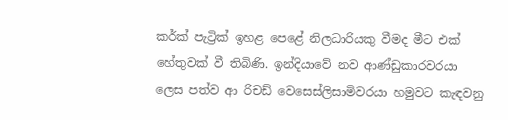කර්ක් පැට්‍රික් ඉහළ පෙළේ නිලධාරියකු වීමද මීට එක් හේතුවක් වී තිබිණි. ඉන්දියාවේ නව ආණ්ඩුකාරවරයා ලෙස පත්ව ආ රිචඩ් වෙසෙස්ලිසාමිවරයා හමුවට කැඳවනු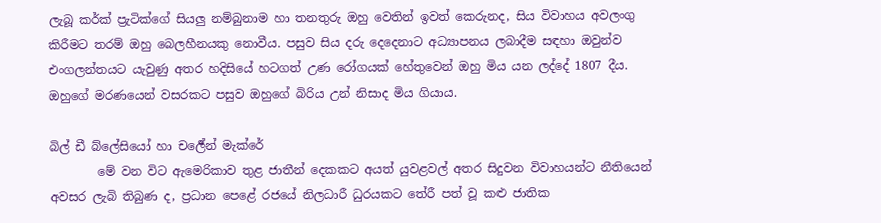ලැබූ කර්ක් ප්‍රැටික්ගේ සියලු නම්බුනාම හා තනතුරු ඔහු වෙතින් ඉවත් කෙරුනද, සිය විවාහය අවලංගු කිරීමට තරම් ඔහු බෙලහීනයකු නොවීය. පසුව සිය දරු දෙදෙනාට අධ්‍යාපනය ලබාදීම සඳහා ඔවුන්ව එංගලන්තයට යැවුණු අතර හදිසියේ හටගත් උණ රෝගයක් හේතුවෙන් ඔහු මිය යන ලද්දේ 1807 දීය.
ඔහුගේ මරණයෙන් වසරකට පසුව ඔහුගේ බිරිය උන් නිසාද මිය ගියාය.

බිල් ඩී බ්‍ලේසියෝ හා චර්‍ලේන් මැක්රේ
        මේ වන විට ඇමෙරිකාව තුළ ජාතීන් දෙකකට අයත් යුවළවල් අතර සිදුවන විවාහයන්ට නීතියෙන් අවසර ලැබි තිබුණ ද, ප්‍රධාන පෙළේ රජයේ නිලධාරී ධුරයකට තේරී පත් වූ කළු ජාතික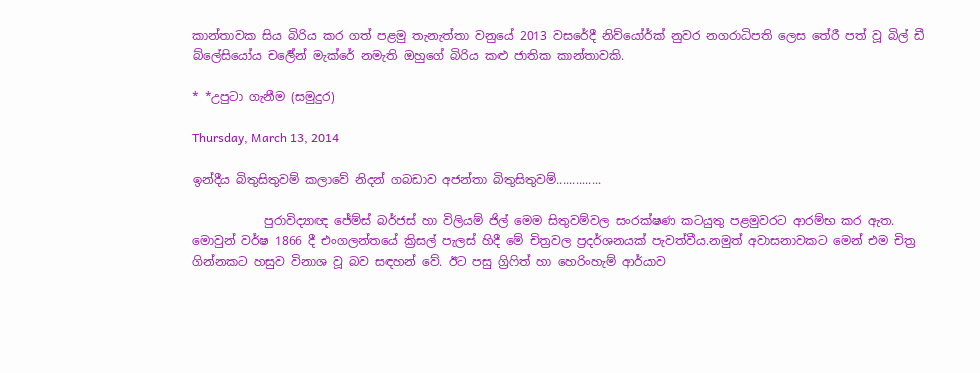කාන්තාවක සිය බිරිය කර ගත් පළමු තැනැත්තා වනුයේ 2013 වසරේදී නිව්යෝර්ක් නුවර නගරාධිපති ලෙස තේරී පත් වූ බිල් ඩී බ්‍ලේසියෝය චර්‍ලේන් මැක්රේ නමැති ඔහුගේ බිරිය කළු ජාතික කාන්තාවකි.

* *උපුටා ගැනීම (සමුදුර)

Thursday, March 13, 2014

ඉන්දීය බිතුසිතුවම් කලාවේ නිදන් ගබඩාව අජන්තා බිතුසිතුවම්..............

            පුරාවිද්‍යාඥ ජේම්ස් බර්ජස් හා විලියම් ජිල් මෙම සිතුවම්වල සංරක්ෂණ කටයුතු පළමුවරට ආරම්භ කර ඇත. මොවුන් වර්ෂ 1866 දී එංගලන්තයේ ක්‍රිසල් පැලස් හිදී මේ චිත්‍රවල ප්‍රදර්ශනයක් පැවත්වීය.නමුත් අවාසනාවකට මෙන් එම චිත්‍ර ගින්නකට හසුව විනාශ වූ බව සඳහන් වේ. ඊට පසු ග්‍රිෆිත් හා හෙරිංහැම් ආර්යාව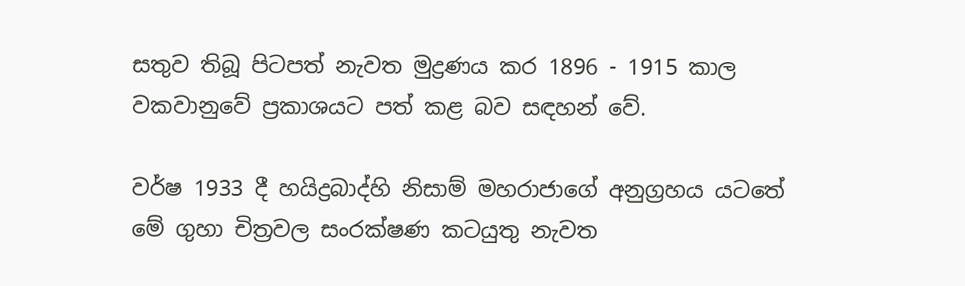සතුව තිබූ පිටපත් නැවත මුද්‍රණය කර 1896 - 1915 කාල වකවානුවේ ප්‍රකාශයට පත් කළ බව සඳහන් වේ.

වර්ෂ 1933 දී හයිද්‍රබාද්හි නිසාම් මහරාජාගේ අනුග්‍රහය යටතේ මේ ගුහා චිත්‍රවල සංරක්ෂණ කටයුතු නැවත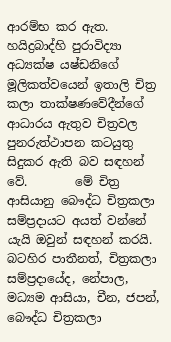ආරම්භ කර ඇත. හයිද්‍රබාද්හි පුරාවිද්‍යා අධ්‍යක්ෂ යෂ්ඩනිගේ මූලිකත්වයෙන් ඉතාලි චිත්‍ර කලා තාක්ෂණවේදීන්ගේ ආධාරය ඇතුව චිත්‍රවල පුනරුත්ථාපන කටයුතු සිදුකර ඇති බව සඳහන් වේ.        මේ චිත්‍ර ආසියානු බෞද්ධ චිත්‍රකලා සම්ප්‍රදායට අයත් වන්නේ යැයි ඔවුන් සඳහන් කරයි. බටහිර පාතීනත්, චිත්‍රකලා සම්ප්‍රදායේද, නේපාල, මධ්‍යම ආසියා, චීන, ජපන්, බෞද්ධ චිත්‍රකලා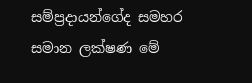සම්ප්‍රදායන්ගේද සමහර සමාන ලක්ෂණ මේ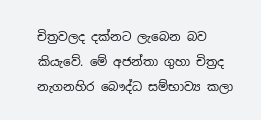චිත්‍රවලද දක්නට ලැබෙන බව කියැවේ. මේ අජන්තා ගුහා චිත්‍රද නැගනහිර බෞද්ධ සම්භාව්‍ය කලා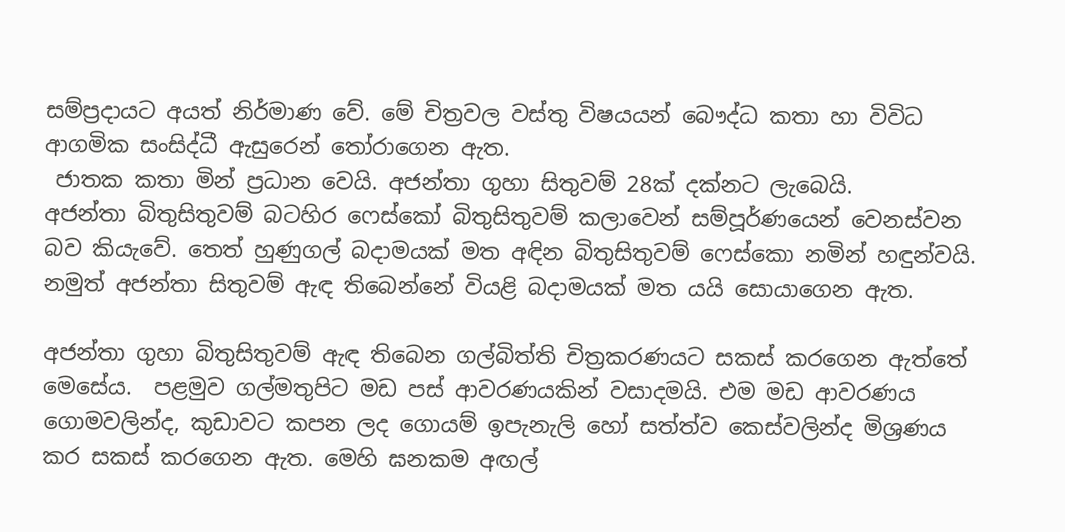සම්ප්‍රදායට අයත් නිර්මාණ වේ. මේ චිත්‍රවල වස්තු විෂයයන් බෞද්ධ කතා හා විවිධ ආගමික සංසිද්ධී ඇසුරෙන් තෝරාගෙන ඇත.
 ජාතක කතා මින් ප්‍රධාන වෙයි. අජන්තා ගුහා සිතුවම් 28ක් දක්නට ලැබෙයි.
අජන්තා බිතුසිතුවම් බටහිර ෆෙස්කෝ බිතුසිතුවම් කලාවෙන් සම්පූර්ණයෙන් වෙනස්වන බව කියැවේ. තෙත් හුණුගල් බදාමයක් මත අඳින බිතුසිතුවම් ෆෙස්කො නමින් හඳුන්වයි. නමුත් අජන්තා සිතුවම් ඇඳ තිබෙන්නේ වියළි බදාමයක් මත යයි සොයාගෙන ඇත.

අජන්තා ගුහා බිතුසිතුවම් ඇඳ තිබෙන ගල්බිත්ති චිත්‍රකරණයට සකස් කරගෙන ඇත්තේ මෙසේය.  පළමුව ගල්මතුපිට මඩ පස් ආවරණයකින් වසාදමයි. එම මඩ ආවරණය ගොමවලින්ද, කුඩාවට කපන ලද ගොයම් ඉපැනැලි හෝ සත්ත්ව කෙස්වලින්ද මිශ්‍රණය කර සකස් කරගෙන ඇත. මෙහි ඝනකම අඟල්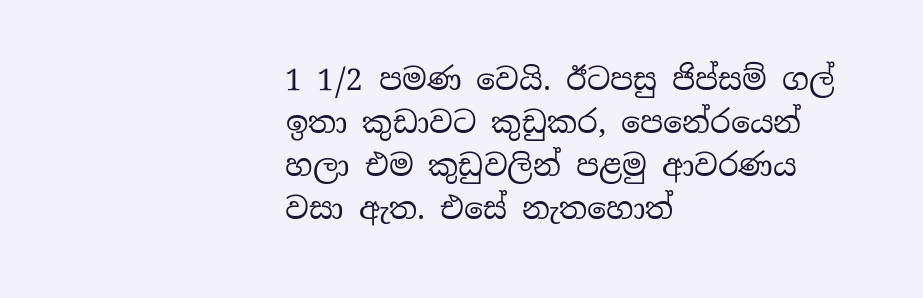1 1/2 පමණ වෙයි. ඊටපසු ජිප්සම් ගල් ඉතා කුඩාවට කුඩුකර, පෙනේරයෙන් හලා එම කුඩුවලින් පළමු ආවරණය වසා ඇත. එසේ නැතහොත්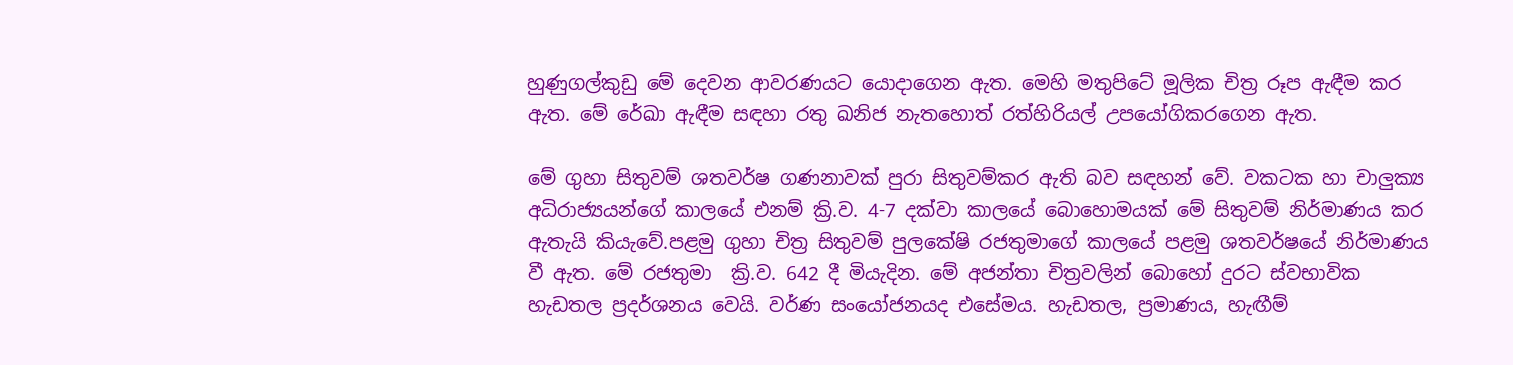හුණුගල්කුඩු මේ දෙවන ආවරණයට යොදාගෙන ඇත. මෙහි මතුපිටේ මූලික චිත්‍ර රූප ඇඳීම කර ඇත. මේ රේඛා ඇඳීම සඳහා රතු ඛනිජ නැතහොත් රත්හිරියල් උපයෝගිකරගෙන ඇත.

මේ ගුහා සිතුවම් ශතවර්ෂ ගණනාවක් පුරා සිතුවම්කර ඇති බව සඳහන් වේ. වකටක හා චාලුක්‍ය අධිරාජ්‍යයන්ගේ කාලයේ එනම් ක්‍රි.ව. 4-7 දක්වා කාලයේ බොහොමයක් මේ සිතුවම් නිර්මාණය කර ඇතැයි කියැවේ.පළමු ගුහා චිත්‍ර සිතුවම් පුලකේෂි රජතුමාගේ කාලයේ පළමු ශතවර්ෂයේ නිර්මාණය වී ඇත. මේ රජතුමා  ක්‍රි.ව. 642 දී මියැදින. මේ අජන්තා චිත්‍රවලින් බොහෝ දුරට ස්වභාවික හැඩතල ප්‍රදර්ශනය වෙයි. වර්ණ සංයෝජනයද එසේමය. හැඩතල, ප්‍රමාණය, හැඟීම්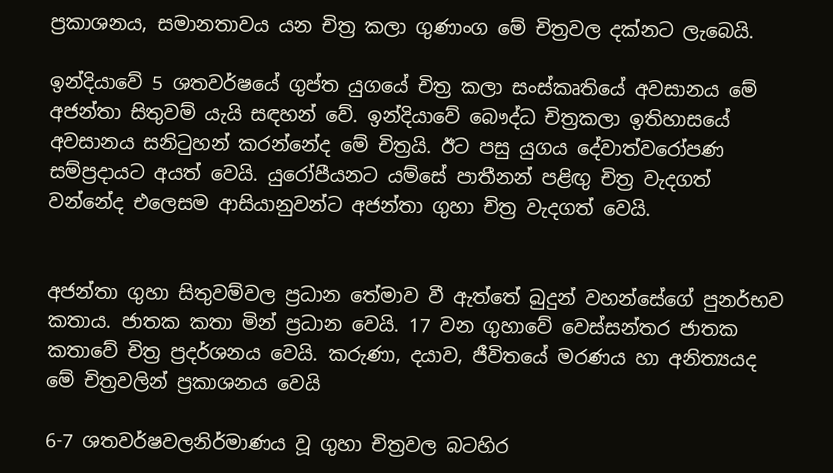ප්‍රකාශනය, සමානතාවය යන චිත්‍ර කලා ගුණාංග මේ චිත්‍රවල දක්නට ලැබෙයි.

ඉන්දියාවේ 5 ශතවර්ෂයේ ගුප්ත යුගයේ චිත්‍ර කලා සංස්කෘතියේ අවසානය මේ අජන්තා සිතුවම් යැයි සඳහන් වේ. ඉන්දියාවේ බෞද්ධ චිත්‍රකලා ඉතිහාසයේ අවසානය සනිටුහන් කරන්නේද මේ චිත්‍රයි. ඊට පසු යුගය දේවාත්වරෝපණ සම්ප්‍රදායට අයත් වෙයි. යුරෝපීයනට යම්සේ පාතීනන් පළිඟු චිත්‍ර වැදගත් වන්නේද එලෙසම ආසියානුවන්ට අජන්තා ගුහා චිත්‍ර වැදගත් වෙයි.


අජන්තා ගුහා සිතුවම්වල ප්‍රධාන තේමාව වී ඇත්තේ බුදුන් වහන්සේගේ පුනර්භව කතාය. ජාතක කතා මින් ප්‍රධාන වෙයි. 17 වන ගුහාවේ වෙස්සන්තර ජාතක කතාවේ චිත්‍ර ප්‍රදර්ශනය වෙයි. කරුණා, දයාව, ජීවිතයේ මරණය හා අනිත්‍යයද මේ චිත්‍රවලින් ප්‍රකාශනය වෙයි

6-7 ශතවර්ෂවලනිර්මාණය වූ ගුහා චිත්‍රවල බටහිර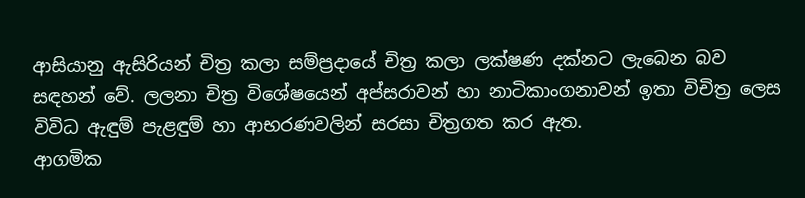ආසියානු ඇසිරියන් චිත්‍ර කලා සම්ප්‍රදායේ චිත්‍ර කලා ලක්ෂණ දක්නට ලැබෙන බව සඳහන් වේ. ලලනා චිත්‍ර විශේෂයෙන් අප්සරාවන් හා නාටිකාංගනාවන් ඉතා විචිත්‍ර ලෙස විවිධ ඇඳුම් පැළඳුම් හා ආභරණවලින් සරසා චිත්‍රගත කර ඇත.
ආගමික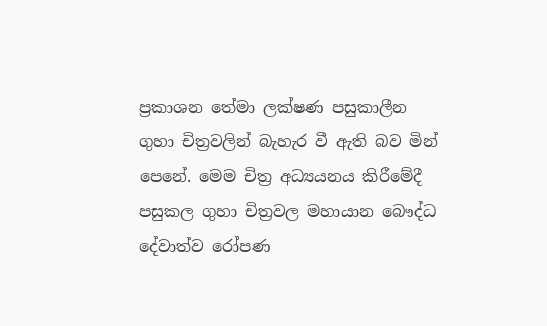ප්‍රකාශන තේමා ලක්ෂණ පසුකාලීන ගුහා චිත්‍රවලින් බැහැර වී ඇති බව මින් පෙනේ. මෙම චිත්‍ර අධ්‍යයනය කිරීමේදී පසුකල ගුහා චිත්‍රවල මහායාන බෞද්ධ දේවාත්ව රෝපණ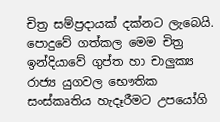චිත්‍ර සම්ප්‍රදායක් දක්නට ලැබෙයි. පොදුවේ ගත්කල මෙම චිත්‍ර ඉන්දියාවේ ගුප්ත හා චාලුක්‍ය රාජ්‍ය යුගවල භෞතික සංස්කෘතිය හැදෑරීමට උපයෝගි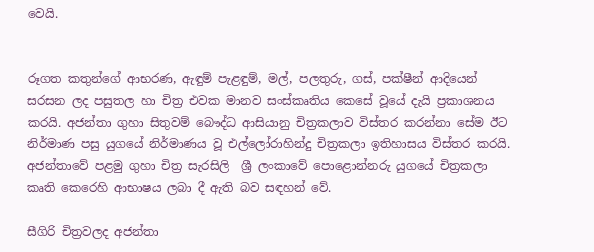වෙයි.


රූගත කතුන්ගේ ආභරණ, ඇඳුම් පැළඳුම්, මල්, පලතුරු, ගස්, පක්ෂීන් ආදියෙන් සරසන ලද පසුතල හා චිත්‍ර එවක මානව සංස්කෘතිය කෙසේ වූයේ දැයි ප්‍රකාශනය කරයි. අජන්තා ගුහා සිතුවම් බෞද්ධ ආසියානු චිත්‍රකලාව විස්තර කරන්නා සේම ඊට නිර්මාණ පසු යුගයේ නිර්මාණය වූ එල්ලෝරාහින්දු චිත්‍රකලා ඉතිහාසය විස්තර කරයි. අජන්තාවේ පළමු ගුහා චිත්‍ර සැරසිලි  ශ්‍රී ලංකාවේ ‍පොළොන්නරු යුගයේ චිත්‍රකලා කෘති කෙරෙහි ආභාෂය ලබා දී ඇති බව සඳහන් වේ.

සීගිරි චිත්‍රවලද අජන්තා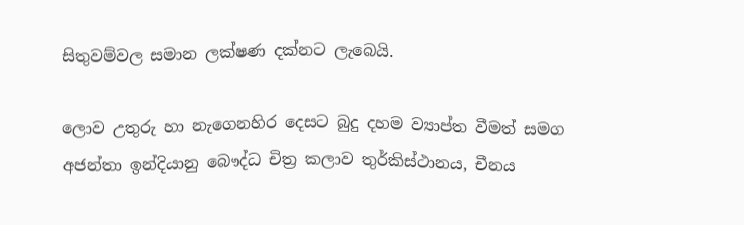සිතුවම්වල සමාන ලක්ෂණ දක්නට ලැබෙයි.

ලොව උතුරු හා නැගෙනහිර දෙසට බුදු දහම ව්‍යාප්ත වීමත් සමග අජන්තා ඉන්දියානු බෞද්ධ චිත්‍ර කලාව තුර්කිස්ථානය, චීනය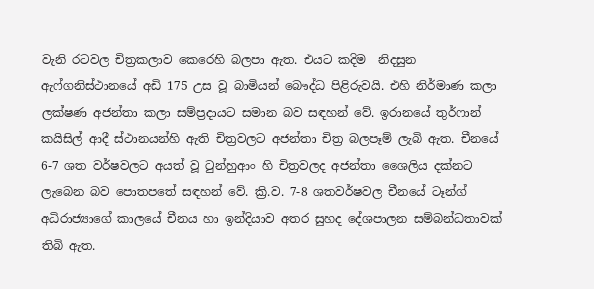වැනි රටවල චිත්‍රකලාව කෙරෙහි බලපා ඇත. එයට කදිම  නිදසුන ඇෆ්ගනිස්ථානයේ අඩි 175 උස වූ බාමියන් බෞද්ධ පිළිරුවයි. එහි නිර්මාණ කලා ලක්ෂණ අජන්තා කලා සම්ප්‍රදායට සමාන බව සඳහන් වේ. ඉරානයේ තුර්ෆාන් කයිසිල් ආදී ස්ථානයන්හි ඇති චිත්‍රවලට අජන්තා චිත්‍ර බලපෑම් ලැබි ඇත. චීනයේ 6-7 ශත වර්ෂවලට අයත් වූ ටුන්හුආං හි චිත්‍රවලද අජන්තා ශෛලිය දක්නට ලැබෙන බව ‍පොතපතේ සඳහන් වේ. ක්‍රි.ව. 7-8 ශතවර්ෂවල චීනයේ ටෑන්ග් අධිරාජ්‍යාගේ කාලයේ චීනය හා ඉන්දියාව අතර සුහද දේශපාලන සම්බන්ධතාවක් තිබි ඇත.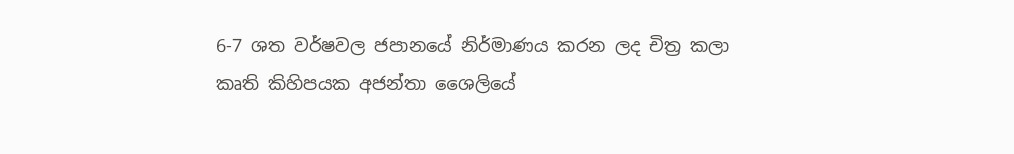6-7 ශත වර්ෂවල ජපානයේ නිර්මාණය කරන ලද චිත්‍ර කලා කෘති කිහිපයක අජන්තා ශෛලියේ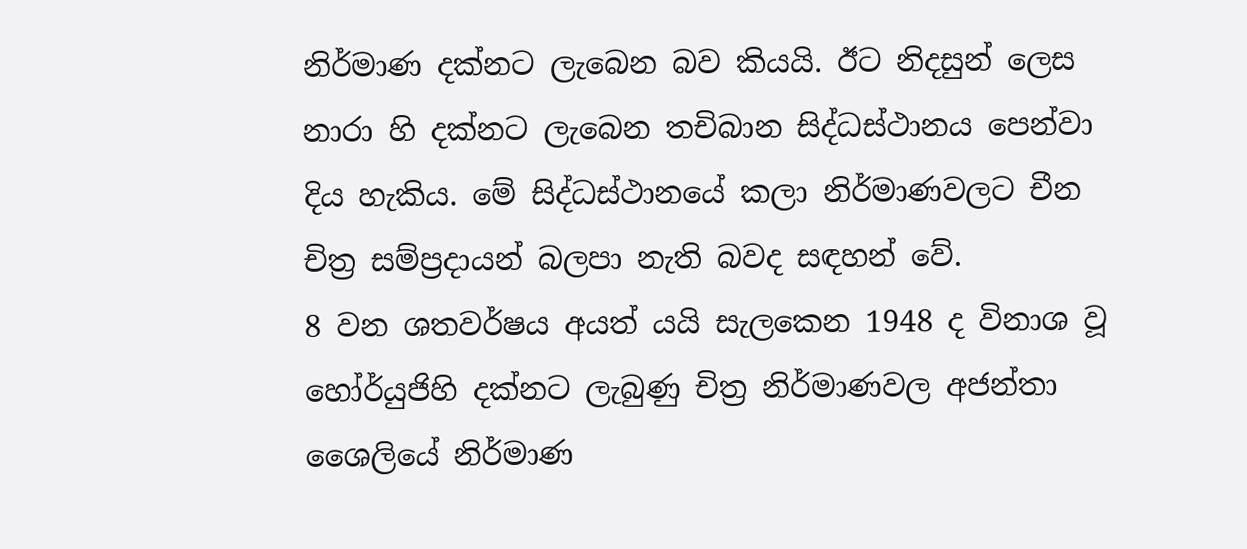නිර්මාණ දක්නට ලැබෙන බව කියයි. ඊට නිදසුන් ලෙස නාරා හි දක්නට ලැබෙන තචිබාන සිද්ධස්ථානය පෙන්වා දිය හැකිය. මේ සිද්ධස්ථානයේ කලා නිර්මාණවලට චීන චිත්‍ර සම්ප්‍රදායන් බලපා නැති බවද සඳහන් වේ.
8 වන ශතවර්ෂය අයත් යයි සැලකෙන 1948 ද විනාශ වූ හෝර්යුජිහි දක්නට ලැබුණු චිත්‍ර නිර්මාණවල අජන්තා ශෛලියේ නිර්මාණ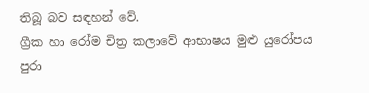තිබූ බව සඳහන් වේ.
ග්‍රීක හා රෝම චිත්‍ර කලාවේ ආභාෂය මුළු යුරෝපය පුරා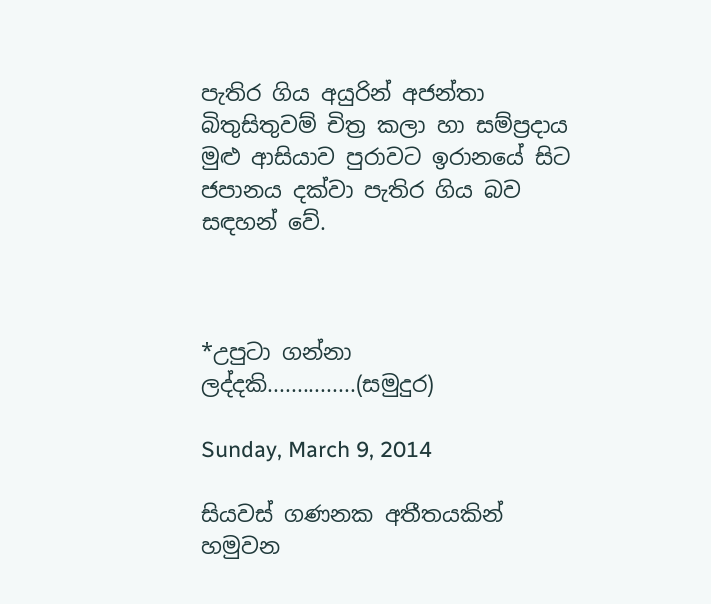පැතිර ගිය අයුරින් අජන්තා බිතුසිතුවම් චිත්‍ර කලා හා සම්ප්‍රදාය මුළු ආසියාව පුරාවට ඉරානයේ සිට ජපානය දක්වා පැතිර ගිය බව සඳහන් වේ.



*උපුටා ගන්නා ලද්දකි...............(සමුදුර)

Sunday, March 9, 2014

සියවස් ගණනක අතීතයකින් හමුවන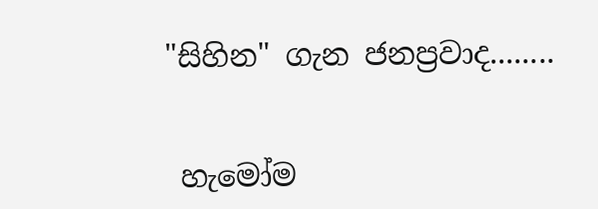"සිහින" ගැන ජනප්‍රවාද........


 හැමෝම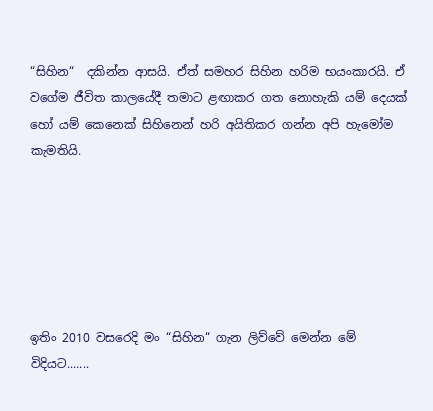“සිහින“  දකින්න ආසයි. ඒත් සමහර සිහින හරිම භයංකාරයි. ඒ වගේම ජීවිත කාලයේදී තමාට ළඟාකර ගත නොහැකි යම් දෙයක් හෝ යම් කෙනෙක් සිහිනෙන් හරි අයිතිකර ගන්න අපි හැමෝම කැමතියි.






ඉතිං 2010 වසරෙදි මං “සිහින“ ගැන ලිව්වේ මෙන්න මේ විදියට.......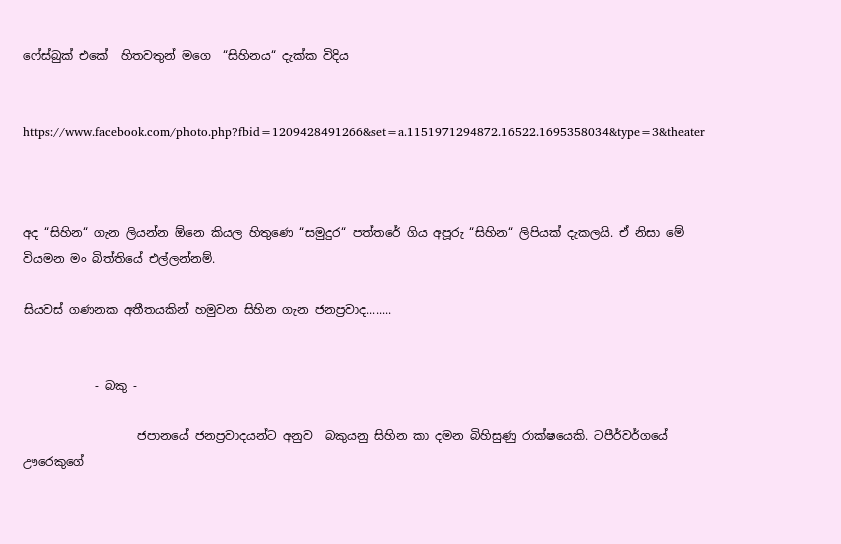ෆේස්බුක් එකේ  හිතවතුන් මගෙ  “සිහිනය“ දැක්ක විදිය


https://www.facebook.com/photo.php?fbid=1209428491266&set=a.1151971294872.16522.1695358034&type=3&theater



අද “සිහින“ ගැන ලියන්න ඕනෙ කියල හිතුණෙ “සමුදුර“ පත්තරේ ගිය අපූරු “සිහින“ ලිපියක් දැකලයි. ඒ නිසා මේ වියමන මං බිත්තියේ එල්ලන්නම්.

සියවස් ගණනක අතීතයකින් හමුවන සිහින ගැන ජනප්‍රවාද........


            - බකු -

                   ජපානයේ ජනප්‍රවාදයන්ට අනුව  බකුයනු සිහින කා දමන බිහිසුණු රාක්ෂයෙකි. ටපීර්වර්ගයේ ඌරෙකුගේ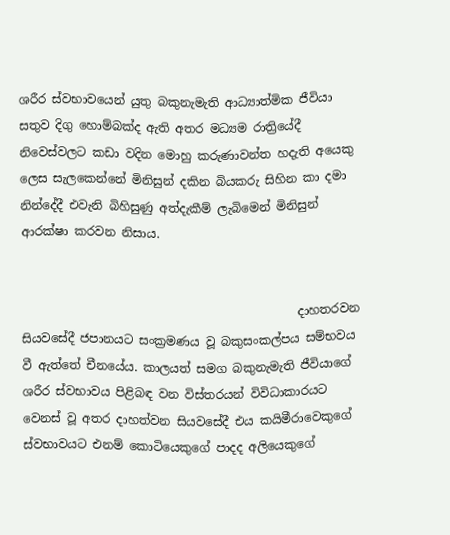ශරීර ස්වභාවයෙන් යුතු බකුනැමැති ආධ්‍යාත්මික ජීවියා සතුව දිගු හොම්බක්ද ඇති අතර මධ්‍යම රාත්‍රියේදී නිවෙස්වලට කඩා වදින මොහු කරුණාවන්ත හදැති අයෙකු ලෙස සැලකෙන්නේ මිනිසුන් දකින බියකරු සිහින කා දමා නින්දේදී එවැනි බිහිසුණු අත්දැකීම් ලැබිමෙන් මිනිසුන් ආරක්ෂා කරවන නිසාය.


                                              දාහතරවන සියවසේදී ජපානයට සංක්‍රමණය වූ බකුසංකල්පය සම්භවය වී ඇත්තේ චීනයේය. කාලයත් සමග බකුනැමැති ජීවියාගේ ශරීර ස්වභාවය පිළිබඳ වන විස්තරයන් විවිධාකාරයට වෙනස් වූ අතර දාහත්වන සියවසේදී එය කයිමීරාවෙකුගේ ස්වභාවයට එනම් කොටියෙකුගේ පාදද අලියෙකුගේ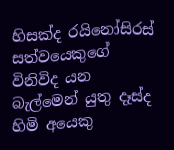හිසක්ද රයිනෝසිරස් සත්වයෙකුගේ විනිවිද යන බැල්මෙන් යුතු දෑස්ද හිමි අයෙකු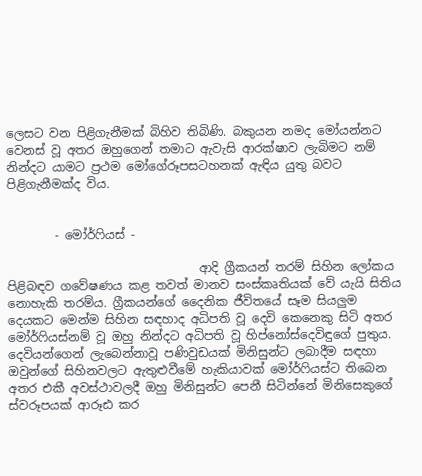ලෙසට වන පිළිගැනීමක් බිහිව තිබිණි. බකුයන නමද මෝයන්නට වෙනස් වූ අතර ඔහුගෙන් තමාට ඇවැසි ආරක්ෂාව ලැබිමට නම් නින්දට යාමට ප්‍රථම මෝගේරූපසටහනක් ඇඳිය යුතු බවට පිළිගැනීමක්ද විය.


        - මෝර්ෆියස් -

                                ආදි ග්‍රීකයන් තරම් සිහින ලෝකය පිළිබඳව ගවේෂණය කළ තවත් මානව සංස්කෘතියක් වේ යැයි සිතිය නොහැකි තරම්ය. ග්‍රීකයන්ගේ දෛනික ජීවිතයේ සෑම සියලුම දෙයකට මෙන්ම සිහින සඳහාද අධිපති වූ දෙවි කෙනෙකු සිටි අතර මෝර්ෆියස්නම් වූ ඔහු නින්දට අධිපති වූ හිප්නෝස්දෙවිඳුගේ පුතුය. දෙවියන්ගෙන් ලැබෙන්නාවූ පණිවුඩයක් මිනිසුන්ට ලබාදීම සඳහා ඔවුන්ගේ සිහිනවලට ඇතුළුවීමේ හැකියාවක් මෝර්ෆියස්ට තිබෙන අතර එකී අවස්ථාවලදී ඔහු මිනිසුන්ට පෙනී සිටින්නේ මිනිසෙකුගේ ස්වරූපයක් ආරූඪ කර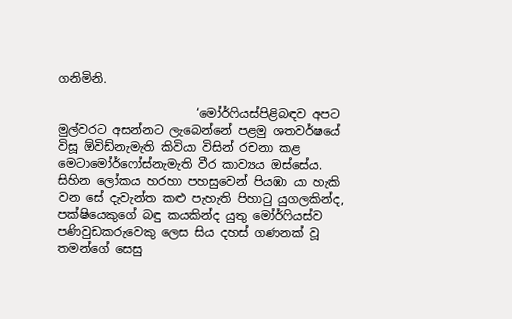ගනිමිනි.

                       ‘මෝර්ෆියස්පිළිබඳව අපට මුල්වරට අසන්නට ලැබෙන්නේ පළමු ශතවර්ෂයේ විසූ ඕවිඩ්නැමැති කිවියා විසින් රචනා කළ මෙටාමෝර්ෆෝස්නැමැති වීර කාව්‍යය ඔස්සේය. සිහින ලෝකය හරහා පහසුවෙන් පියඹා යා හැකි වන සේ දැවැන්ත කළු පැහැති පිහාටු යුගලකින්ද, පක්ෂියෙකුගේ බඳු කයකින්ද යුතු මෝර්ෆියස්ව පණිවුඩකරුවෙකු ලෙස සිය දහස් ගණනක් වූ තමන්ගේ සෙසු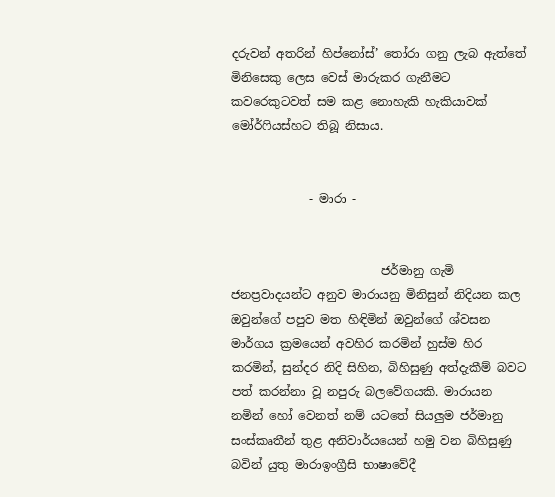දරුවන් අතරින් හිප්නෝස්’ තෝරා ගනු ලැබ ඇත්තේ මිනිසෙකු ලෙස වෙස් මාරුකර ගැනීමට කවරෙකුටවත් සම කළ නොහැකි හැකියාවක් මෝර්ෆියස්හට තිබූ නිසාය.


             - මාරා -


                         ජර්මානු ගැමි ජනප්‍රවාදයන්ට අනුව මාරායනු මිනිසුන් නිදියන කල ඔවුන්ගේ පපුව මත හිඳිමින් ඔවුන්ගේ ශ්වසන මාර්ගය ක්‍රමයෙන් අවහිර කරමින් හුස්ම හිර කරමින්, සුන්දර නිදි සිහින, බිහිසුණු අත්දැකීම් බවට පත් කරන්නා වූ නපුරු බලවේගයකි. මාරායන නමින් හෝ වෙනත් නම් යටතේ සියලුම ජර්මානු සංස්කෘතීන් තුළ අනිවාර්යයෙන් හමු වන බිහිසුණු බවින් යුතු මාරාඉංග්‍රීසි භාෂාවේදී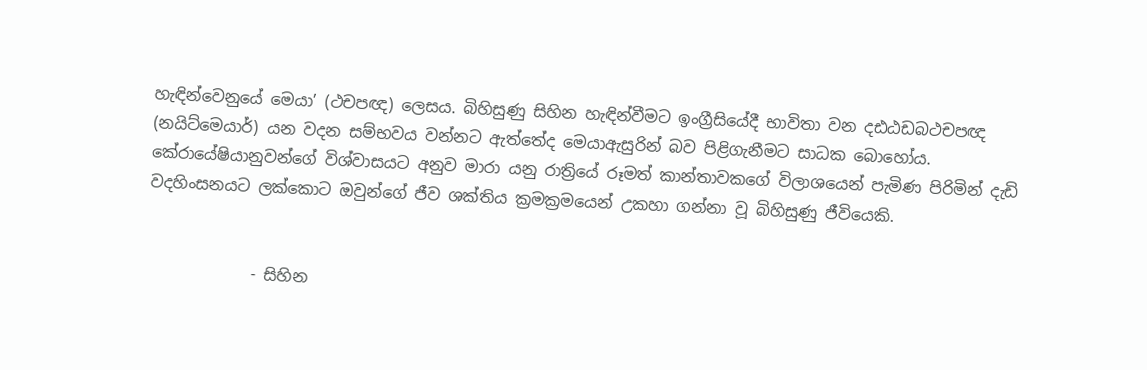හැඳින්වෙනුයේ මෙයා’ (ථචපඥ) ලෙසය. බිහිසුණු සිහින හැඳින්වීමට ඉංග්‍රීසියේදී භාවිතා වන දඪඨඩබථචපඥ (නයිට්මෙයාර්) යන වදන සම්භවය වන්නට ඇත්තේද මෙයාඇසුරින් බව පිළිගැනීමට සාධක බොහෝය. කේ‍රායේෂියානුවන්ගේ විශ්වාසයට අනුව මාරා යනු රාත්‍රියේ රූමත් කාන්තාවකගේ විලාශයෙන් පැමිණ පිරිමින් දැඩි වදහිංසනයට ලක්කොට ඔවුන්ගේ ජීව ශක්තිය ක්‍රමක්‍රමයෙන් උකහා ගන්නා වූ බිහිසුණු ජීවියෙකි.


             - සිහින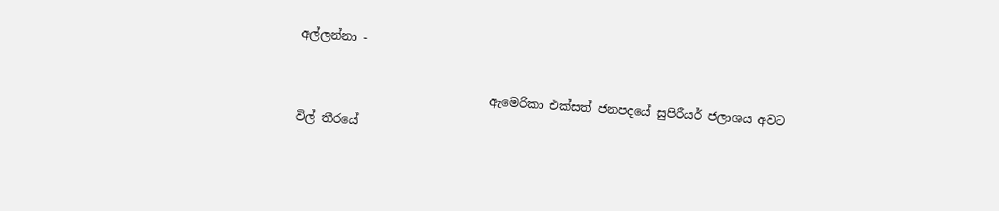අල්ලන්නා -

                                ඇමෙරිකා එක්සත් ජනපදයේ සුපිරීයර් ජලාශය අවට විල් තීරයේ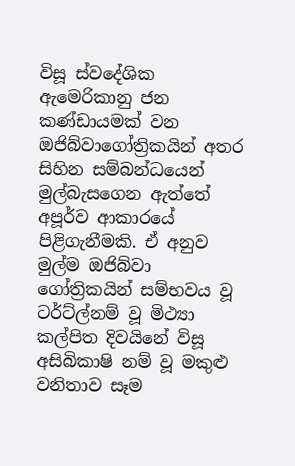විසූ ස්වදේශික ඇමෙරිකානු ජන කණ්ඩායමක් වන ඔජිබ්වාගෝත්‍රිකයින් අතර සිහින සම්බන්ධයෙන් මුල්බැසගෙන ඇත්තේ අපූර්ව ආකාරයේ පිළිගැනීමකි. ඒ අනුව මුල්ම ඔජිබ්වා ගෝත්‍රිකයින් සම්භවය වූ ටර්ට්ල්නම් වූ මිථ්‍යා කල්පිත දිවයිනේ විසූ අසිබිකාෂි නම් වූ මකුළු වනිතාව සෑම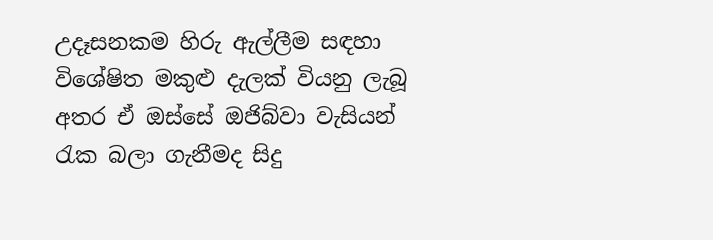උදෑසනකම හිරු ඇල්ලීම සඳහා විශේෂිත මකුළු දැලක් වියනු ලැබූ අතර ඒ ඔස්සේ ඔජිබ්වා වැසියන් රැක බලා ගැනීමද සිදු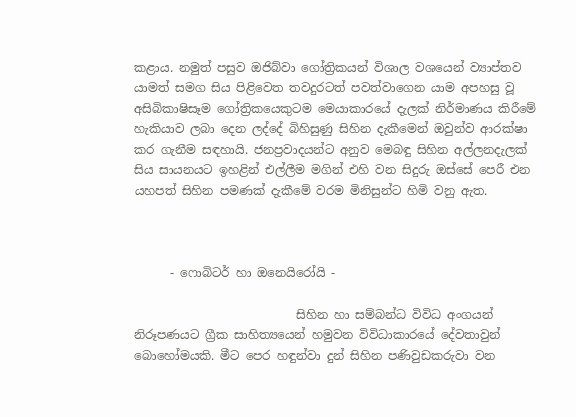කළාය. නමුත් පසුව ඔජිබ්වා ගෝත්‍රිකයන් විශාල වශයෙන් ව්‍යාප්තව යාමත් සමග සිය පිළිවෙත තවදුරටත් පවත්වාගෙන යාම අපහසු වූ අසිබිකාෂිසෑම ගෝත්‍රිකයෙකුටම මෙයාකාරයේ දැලක් නිර්මාණය කිරීමේ හැකියාව ලබා දෙන ලද්දේ බිහිසුණු සිහින දැකීමෙන් ඔවුන්ව ආරක්ෂා කර ගැනීම සඳහායි. ජනප්‍රවාදයන්ට අනුව මෙබඳු සිහින අල්ලනදැලක් සිය සායනයට ඉහළින් එල්ලීම මගින් එහි වන සිදුරු ඔස්සේ පෙරී එන යහපත් සිහින පමණක් දැකීමේ වරම මිනිසුන්ට හිමි වනු ඇත.



      - ෆොබිටර් හා ඔනෙයිරෝයි -

                           සිහින හා සම්බන්ධ විවිධ අංගයන් නිරූපණයට ග්‍රීක සාහිත්‍යයෙන් හමුවන විවිධාකාරයේ දේවතාවුන් බොහෝමයකි. මීට පෙර හඳුන්වා දුන් සිහින පණිවුඩකරුවා වන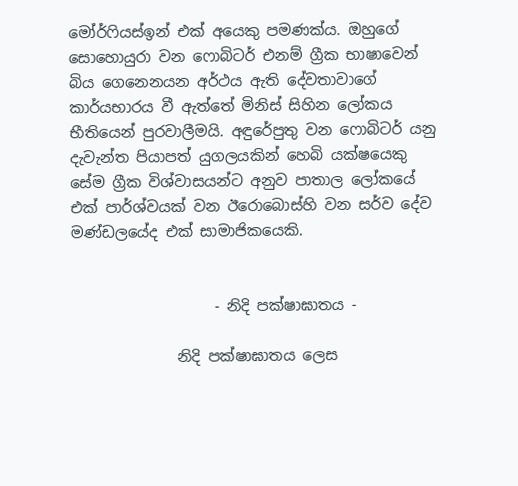මෝර්ෆියස්ඉන් එක් අයෙකු පමණක්ය. ඔහුගේ සොහොයුරා වන ෆොබිටර් එනම් ග්‍රීක භාෂාවෙන් බිය ගෙනෙනයන අර්ථය ඇති දේවතාවාගේ කාර්යභාරය වී ඇත්තේ මිනිස් සිහින ලෝකය භීතියෙන් පුරවාලීමයි. අඳුරේපුතු වන ෆොබිටර් යනු දැවැන්ත පියාපත් යුගලයකින් හෙබි යක්ෂයෙකු සේම ග්‍රීක විශ්වාසයන්ට අනුව පාතාල ලෝකයේ එක් පාර්ශ්වයක් වන ඊරොබොස්හි වන සර්ව දේව මණ්ඩලයේද එක් සාමාජිකයෙකි.


                   - නිදි පක්ෂාඝාතය -

              නිදි පක්ෂාඝාතය ලෙස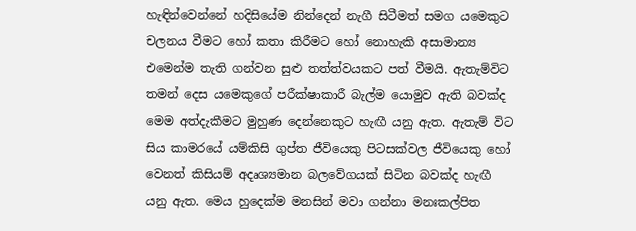හැඳින්වෙන්නේ හදිසියේම නින්දෙන් නැගී සිටීමත් සමග යමෙකුට චලනය වීමට හෝ කතා කිරීමට හෝ නොහැකි අසාමාන්‍ය එමෙන්ම තැති ගන්වන සුළු තත්ත්වයකට පත් වීමයි. ඇතැම්විට තමන් දෙස යමෙකුගේ පරීක්ෂාකාරී බැල්ම යොමුව ඇති බවක්ද මෙම අත්දැකීමට මුහුණ දෙන්නෙකුට හැඟී යනු ඇත. ඇතැම් විට සිය කාමරයේ යම්කිසි ගුප්ත ජීවියෙකු පිටසක්වල ජීවියෙකු හෝ වෙනත් කිසියම් අදෘශ්‍යමාන බලවේගයක් සිටින බවක්ද හැඟී යනු ඇත. මෙය හුදෙක්ම මනසින් මවා ගන්නා මනඃකල්පිත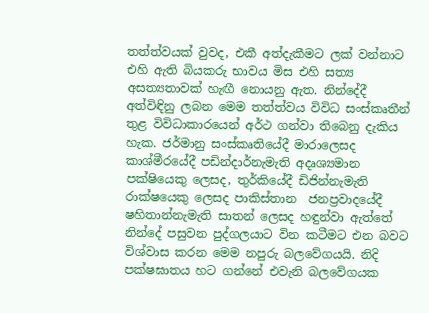තත්ත්වයක් වුවද, එකී අත්දැකීමට ලක් වන්නාට එහි ඇති බියකරු භාවය මිස එහි සත්‍ය අසත්‍යතාවක් හැඟී නොයනු ඇත. නින්දේදී අත්විඳිනු ලබන මෙම තත්ත්වය විවිධ සංස්කෘතීන් තුළ විවිධාකාරයෙන් අර්ථ ගන්වා තිබෙනු දැකිය හැක. ජර්මානු සංස්කෘතියේදී මාරාලෙසද කාශ්මීරයේදී පඩින්දාර්නැමැති අදෘශ්‍යමාන පක්ෂියෙකු ලෙසද, තුර්කියේදී ඩිජින්නැමැති රාක්ෂයෙකු ලෙසද පාකිස්තාන  ජනප්‍රවාදයේදී ෂහිතාන්නැමැති සාතන් ලෙසද හඳුන්වා ඇත්තේ නින්දේ පසුවන පුද්ගලයාට වින කටීමට එන බවට විශ්වාස කරන මෙම නපුරු බලවේගයයි. නිදි පක්ෂඝාතය හට ගන්නේ එවැනි බලවේගයක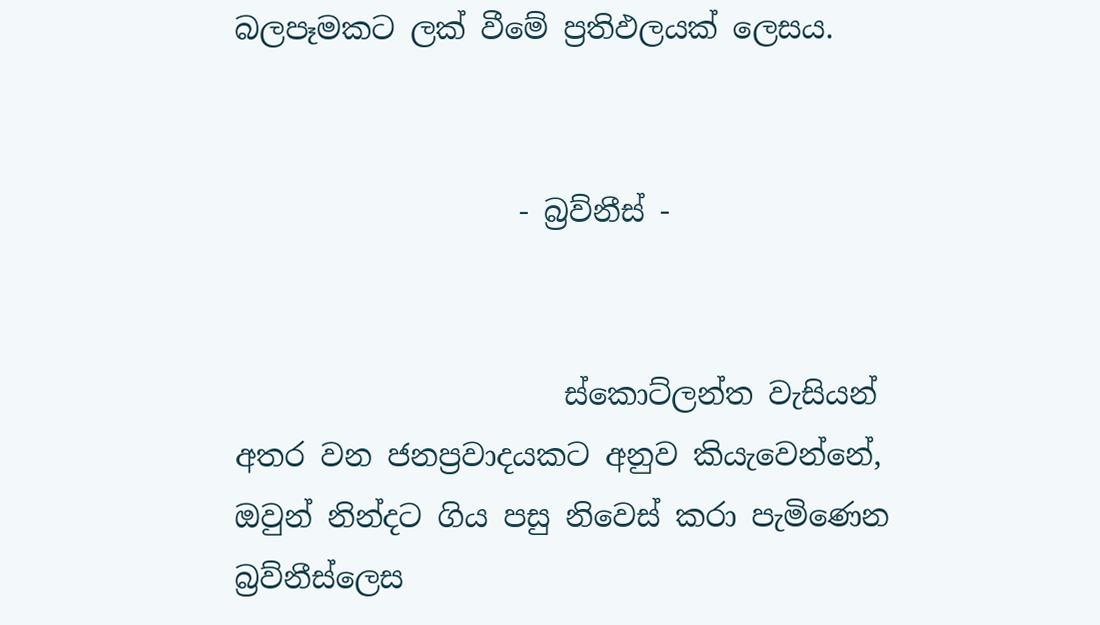බලපෑමකට ලක් වීමේ ප්‍රතිඵලයක් ලෙසය.


                   - බ්‍රව්නීස් -


                      ස්කොට්ලන්ත වැසියන් අතර වන ජනප්‍රවාදයකට අනුව කියැවෙන්නේ, ඔවුන් නින්දට ගිය පසු නිවෙස් කරා පැමිණෙන බ්‍රව්නීස්ලෙස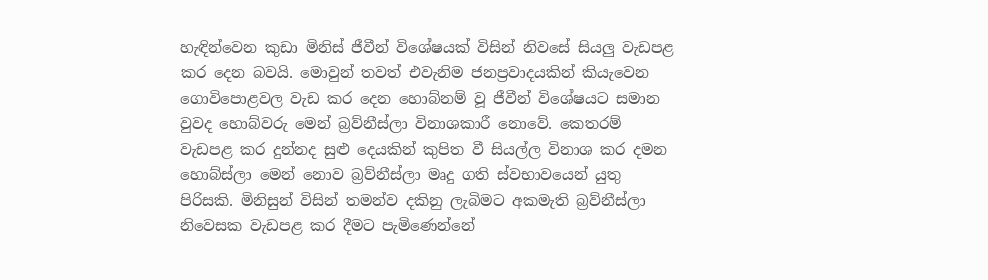හැඳින්වෙන කුඩා මිනිස් ජීවීන් විශේෂයක් විසින් නිවසේ සියලු වැඩපළ කර දෙන බවයි. මොවුන් තවත් එවැනිම ජනප්‍රවාදයකින් කියැවෙන ගොවි‍පොළවල වැඩ කර දෙන හොබ්නම් වූ ජීවීන් විශේෂයට සමාන වුවද හොබ්වරු මෙන් බ්‍රව්නීස්ලා විනාශකාරී නොවේ. කෙතරම් වැඩපළ කර දුන්නද සුළු දෙයකින් කුපිත වී සියල්ල විනාශ කර දමන හොබ්ස්ලා මෙන් නොව බ්‍රව්නීස්ලා මෘදු ගති ස්වභාවයෙන් යුතු පිරිසකි. මිනිසුන් විසින් තමන්ව දකිනු ලැබිමට අකමැති බ්‍රව්නීස්ලා නිවෙසක වැඩපළ කර දීමට පැමිණෙන්නේ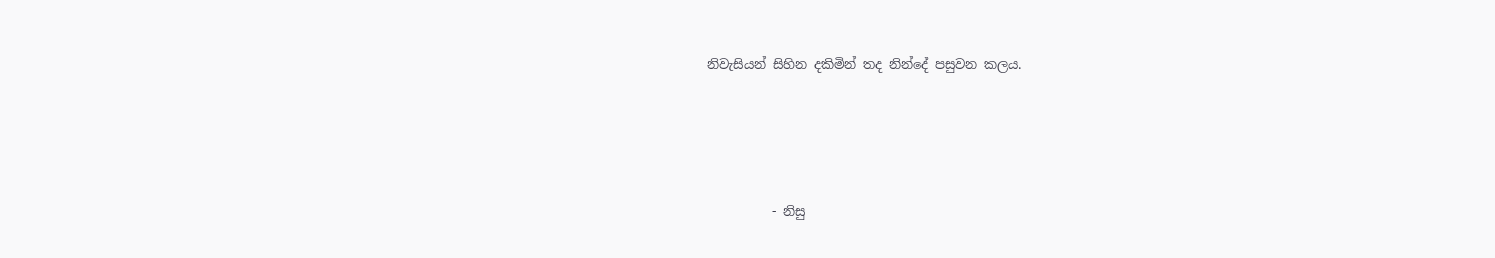නිවැසියන් සිහින දකිමින් තද නින්දේ පසුවන කලය.




          - නිසු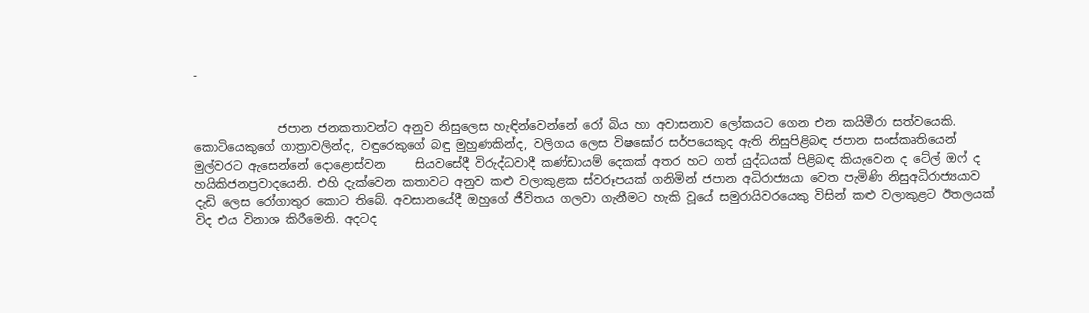-


              ජපාන ජනකතාවන්ට අනුව නිසුලෙස හැඳින්වෙන්නේ රෝ බිය හා අවාසනාව ලෝකයට ගෙන එන කයිමීරා සත්වයෙකි. කොටියෙකුගේ ගාත්‍රාවලින්ද, වඳුරෙකුගේ බඳු මුහුණකින්ද, වලිගය ලෙස විෂඝෝර සර්පයෙකුද ඇති නිසුපිළිබඳ ජපාන සංස්කෘතියෙන් මුල්වරට ඇසෙන්නේ දොළොස්වන     සියවසේදී විරුද්ධවාදී කණ්ඩායම් දෙකක් අතර හට ගත් යුද්ධයක් පිළිබඳ කියැවෙන ද ටේල් ඔෆ් ද හයිකිජනප්‍රවාදයෙනි. එහි දැක්වෙන කතාවට අනුව කළු වලාකුළක ස්වරූපයක් ගනිමින් ජපාන අධිරාජ්‍යයා වෙත පැමිණි නිසුඅධිරාජ්‍යයාව දැඩි ලෙස රෝගාතුර කොට තිබේ. අවසානයේදී ඔහුගේ ජීවිතය ගලවා ගැනීමට හැකි වූයේ සමුරායිවරයෙකු විසින් කළු වලාකුළට ඊතලයක් විද එය විනාශ කිරීමෙනි. අදටද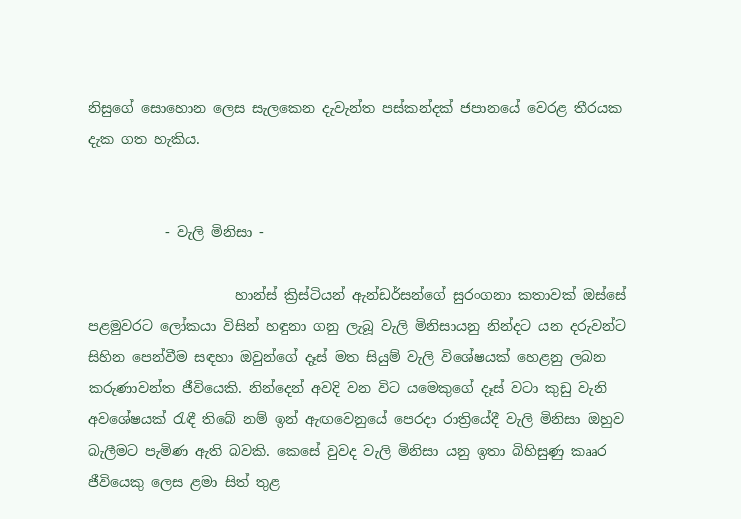නිසුගේ සොහොන ලෙස සැලකෙන දැවැන්ත පස්කන්දක් ජපානයේ වෙරළ තීරයක දැක ගත හැකිය.


           - වැලි මිනිසා -

                     හාන්ස් ක්‍රිස්ටියන් ඇන්ඩර්සන්ගේ සුරංගනා කතාවක් ඔස්සේ පළමුවරට ලෝකයා විසින් හඳුනා ගනු ලැබූ වැලි මිනිසායනු නින්දට යන දරුවන්ට සිහින පෙන්වීම සඳහා ඔවුන්ගේ දෑස් මත සියුම් වැලි විශේෂයක් හෙළනු ලබන කරුණාවන්ත ජීවියෙකි. නින්දෙන් අවදි වන විට යමෙකුගේ දෑස් වටා කුඩු වැනි අවශේෂයක් රැඳී තිබේ නම් ඉන් ඇඟවෙනුයේ පෙරදා රාත්‍රියේදී වැලි මිනිසා ඔහුව බැලීමට පැමිණ ඇති බවකි. කෙසේ වුවද වැලි මිනිසා යනු ඉතා බිහිසුණු කෲර ජීවියෙකු ලෙස ළමා සිත් තුළ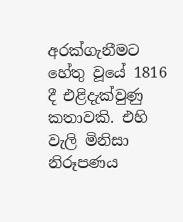අරක්ගැනීමට හේතු වූයේ 1816 දී එළිදැක්වුණු  කතාවකි. එහි වැලි මිනිසා නිරූපණය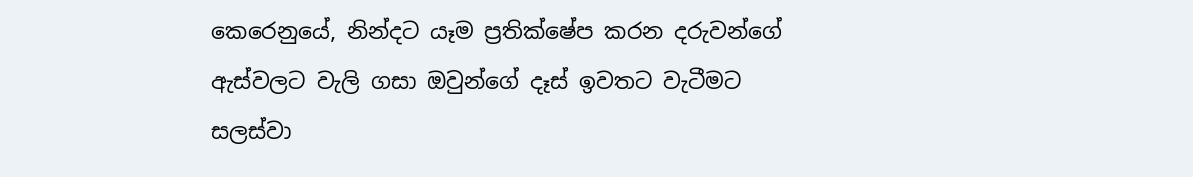කෙරෙනුයේ, නින්දට යෑම ප්‍රතික්ෂේප කරන දරුවන්ගේ ඇස්වලට වැලි ගසා ඔවුන්ගේ දෑස් ඉවතට වැටීමට සලස්වා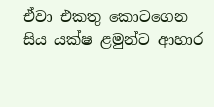ඒවා එකතු කොටගෙන සිය යක්ෂ ළමුන්ට ආහාර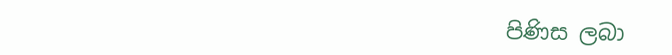පිණිස ලබා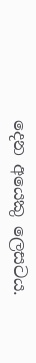දෙන අයෙකු ලෙසටය.